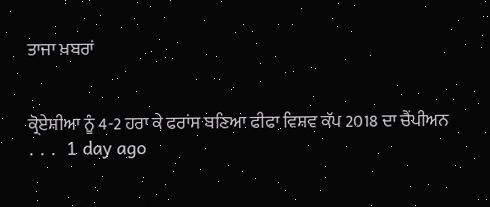ਤਾਜਾ ਖ਼ਬਰਾਂ


ਕ੍ਰੋਏਸ਼ੀਆ ਨੂੰ 4-2 ਹਰਾ ਕੇ ਫਰਾਂਸ ਬਣਿਆ ਫੀਫਾ ਵਿਸ਼ਵ ਕੱਪ 2018 ਦਾ ਚੈਂਪੀਅਨ
. . .  1 day ago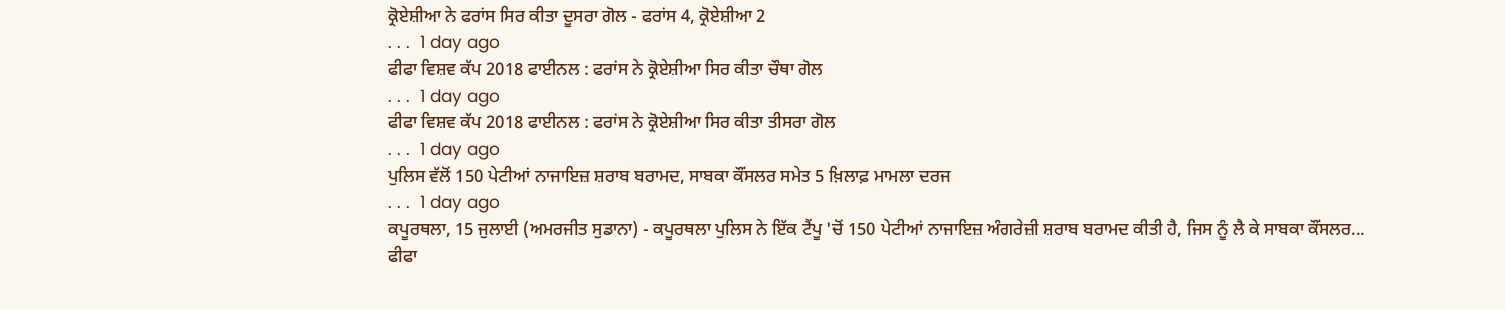ਕ੍ਰੋਏਸ਼ੀਆ ਨੇ ਫਰਾਂਸ ਸਿਰ ਕੀਤਾ ਦੂਸਰਾ ਗੋਲ - ਫਰਾਂਸ 4, ਕ੍ਰੋਏਸ਼ੀਆ 2
. . .  1 day ago
ਫੀਫਾ ਵਿਸ਼ਵ ਕੱਪ 2018 ਫਾਈਨਲ : ਫਰਾਂਸ ਨੇ ਕ੍ਰੋਏਸ਼ੀਆ ਸਿਰ ਕੀਤਾ ਚੌਥਾ ਗੋਲ
. . .  1 day ago
ਫੀਫਾ ਵਿਸ਼ਵ ਕੱਪ 2018 ਫਾਈਨਲ : ਫਰਾਂਸ ਨੇ ਕ੍ਰੋਏਸ਼ੀਆ ਸਿਰ ਕੀਤਾ ਤੀਸਰਾ ਗੋਲ
. . .  1 day ago
ਪੁਲਿਸ ਵੱਲੋਂ 150 ਪੇਟੀਆਂ ਨਾਜਾਇਜ਼ ਸ਼ਰਾਬ ਬਰਾਮਦ, ਸਾਬਕਾ ਕੌਂਸਲਰ ਸਮੇਤ 5 ਖ਼ਿਲਾਫ਼ ਮਾਮਲਾ ਦਰਜ
. . .  1 day ago
ਕਪੂਰਥਲਾ, 15 ਜੁਲਾਈ (ਅਮਰਜੀਤ ਸੁਡਾਨਾ) - ਕਪੂਰਥਲਾ ਪੁਲਿਸ ਨੇ ਇੱਕ ਟੈਂਪੂ 'ਚੋਂ 150 ਪੇਟੀਆਂ ਨਾਜਾਇਜ਼ ਅੰਗਰੇਜ਼ੀ ਸ਼ਰਾਬ ਬਰਾਮਦ ਕੀਤੀ ਹੈ, ਜਿਸ ਨੂੰ ਲੈ ਕੇ ਸਾਬਕਾ ਕੌਂਸਲਰ...
ਫੀਫਾ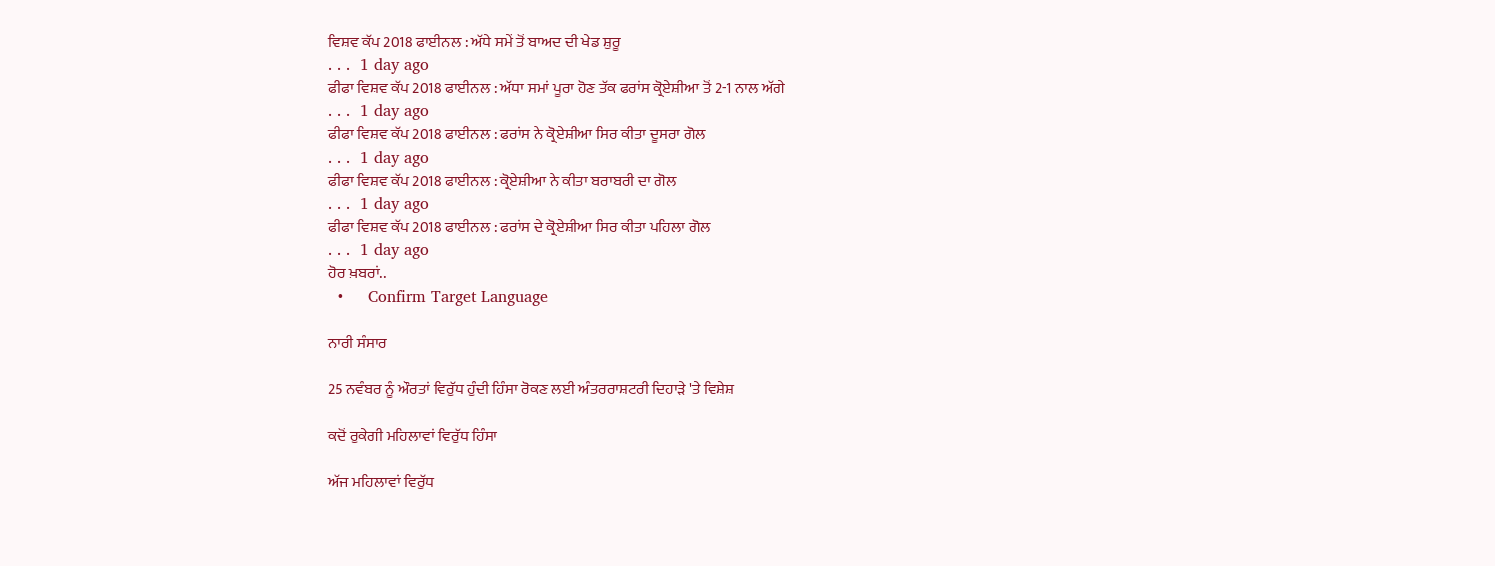ਵਿਸ਼ਵ ਕੱਪ 2018 ਫਾਈਨਲ : ਅੱਧੇ ਸਮੇਂ ਤੋਂ ਬਾਅਦ ਦੀ ਖੇਡ ਸ਼ੁਰੂ
. . .  1 day ago
ਫੀਫਾ ਵਿਸ਼ਵ ਕੱਪ 2018 ਫਾਈਨਲ : ਅੱਧਾ ਸਮਾਂ ਪੂਰਾ ਹੋਣ ਤੱਕ ਫਰਾਂਸ ਕ੍ਰੋਏਸ਼ੀਆ ਤੋਂ 2-1 ਨਾਲ ਅੱਗੇ
. . .  1 day ago
ਫੀਫਾ ਵਿਸ਼ਵ ਕੱਪ 2018 ਫਾਈਨਲ : ਫਰਾਂਸ ਨੇ ਕ੍ਰੋਏਸ਼ੀਆ ਸਿਰ ਕੀਤਾ ਦੂਸਰਾ ਗੋਲ
. . .  1 day ago
ਫੀਫਾ ਵਿਸ਼ਵ ਕੱਪ 2018 ਫਾਈਨਲ : ਕ੍ਰੋਏਸ਼ੀਆ ਨੇ ਕੀਤਾ ਬਰਾਬਰੀ ਦਾ ਗੋਲ
. . .  1 day ago
ਫੀਫਾ ਵਿਸ਼ਵ ਕੱਪ 2018 ਫਾਈਨਲ : ਫਰਾਂਸ ਦੇ ਕ੍ਰੋਏਸ਼ੀਆ ਸਿਰ ਕੀਤਾ ਪਹਿਲਾ ਗੋਲ
. . .  1 day ago
ਹੋਰ ਖ਼ਬਰਾਂ..
  •     Confirm Target Language

ਨਾਰੀ ਸੰਸਾਰ

25 ਨਵੰਬਰ ਨੂੰ ਔਰਤਾਂ ਵਿਰੁੱਧ ਹੁੰਦੀ ਹਿੰਸਾ ਰੋਕਣ ਲਈ ਅੰਤਰਰਾਸ਼ਟਰੀ ਦਿਹਾੜੇ 'ਤੇ ਵਿਸ਼ੇਸ਼

ਕਦੋਂ ਰੁਕੇਗੀ ਮਹਿਲਾਵਾਂ ਵਿਰੁੱਧ ਹਿੰਸਾ

ਅੱਜ ਮਹਿਲਾਵਾਂ ਵਿਰੁੱਧ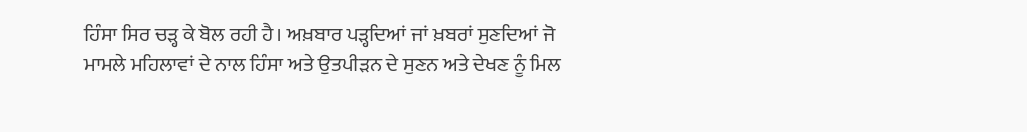ਹਿੰਸਾ ਸਿਰ ਚੜ੍ਹ ਕੇ ਬੋਲ ਰਹੀ ਹੈ। ਅਖ਼ਬਾਰ ਪੜ੍ਹਦਿਆਂ ਜਾਂ ਖ਼ਬਰਾਂ ਸੁਣਦਿਆਂ ਜੋ ਮਾਮਲੇ ਮਹਿਲਾਵਾਂ ਦੇ ਨਾਲ ਹਿੰਸਾ ਅਤੇ ਉਤਪੀੜਨ ਦੇ ਸੁਣਨ ਅਤੇ ਦੇਖਣ ਨੂੰ ਮਿਲ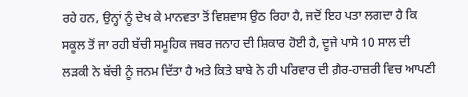ਰਹੇ ਹਨ, ਉਨ੍ਹਾਂ ਨੂੰ ਦੇਖ ਕੇ ਮਾਨਵਤਾ ਤੋਂ ਵਿਸ਼ਵਾਸ ਉਠ ਰਿਹਾ ਹੈ, ਜਦੋਂ ਇਹ ਪਤਾ ਲਗਦਾ ਹੈ ਕਿ ਸਕੂਲ ਤੋਂ ਜਾ ਰਹੀ ਬੱਚੀ ਸਮੂਹਿਕ ਜਬਰ ਜਨਾਹ ਦੀ ਸ਼ਿਕਾਰ ਹੋਈ ਹੈ, ਦੂਜੇ ਪਾਸੇ 10 ਸਾਲ ਦੀ ਲੜਕੀ ਨੇ ਬੱਚੀ ਨੂੰ ਜਨਮ ਦਿੱਤਾ ਹੈ ਅਤੇ ਕਿਤੇ ਬਾਬੇ ਨੇ ਹੀ ਪਰਿਵਾਰ ਦੀ ਗ਼ੈਰ-ਹਾਜ਼ਰੀ ਵਿਚ ਆਪਣੀ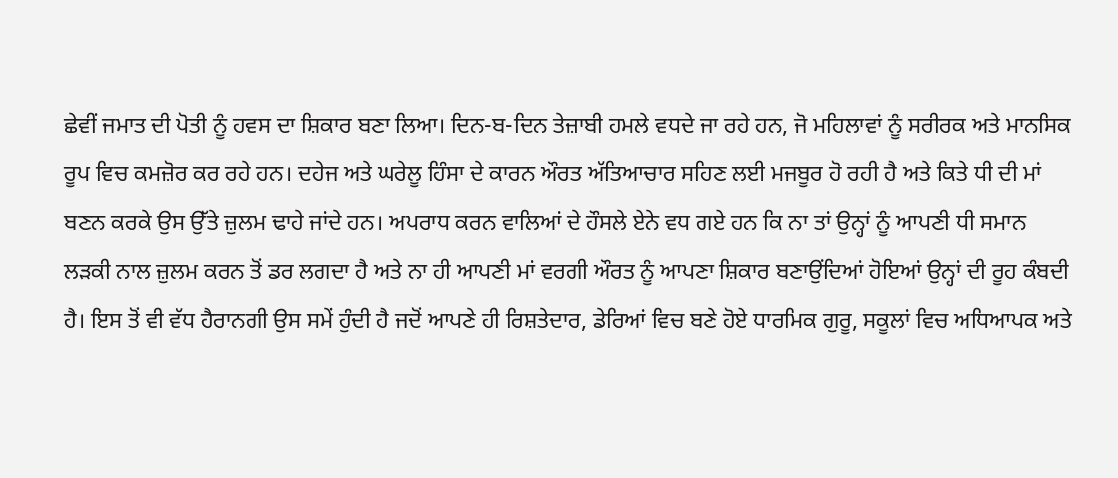ਛੇਵੀਂ ਜਮਾਤ ਦੀ ਪੋਤੀ ਨੂੰ ਹਵਸ ਦਾ ਸ਼ਿਕਾਰ ਬਣਾ ਲਿਆ। ਦਿਨ-ਬ-ਦਿਨ ਤੇਜ਼ਾਬੀ ਹਮਲੇ ਵਧਦੇ ਜਾ ਰਹੇ ਹਨ, ਜੋ ਮਹਿਲਾਵਾਂ ਨੂੰ ਸਰੀਰਕ ਅਤੇ ਮਾਨਸਿਕ ਰੂਪ ਵਿਚ ਕਮਜ਼ੋਰ ਕਰ ਰਹੇ ਹਨ। ਦਹੇਜ ਅਤੇ ਘਰੇਲੂ ਹਿੰਸਾ ਦੇ ਕਾਰਨ ਔਰਤ ਅੱਤਿਆਚਾਰ ਸਹਿਣ ਲਈ ਮਜਬੂਰ ਹੋ ਰਹੀ ਹੈ ਅਤੇ ਕਿਤੇ ਧੀ ਦੀ ਮਾਂ ਬਣਨ ਕਰਕੇ ਉਸ ਉੱਤੇ ਜ਼ੁਲਮ ਢਾਹੇ ਜਾਂਦੇ ਹਨ। ਅਪਰਾਧ ਕਰਨ ਵਾਲਿਆਂ ਦੇ ਹੌਸਲੇ ਏਨੇ ਵਧ ਗਏ ਹਨ ਕਿ ਨਾ ਤਾਂ ਉਨ੍ਹਾਂ ਨੂੰ ਆਪਣੀ ਧੀ ਸਮਾਨ ਲੜਕੀ ਨਾਲ ਜ਼ੁਲਮ ਕਰਨ ਤੋਂ ਡਰ ਲਗਦਾ ਹੈ ਅਤੇ ਨਾ ਹੀ ਆਪਣੀ ਮਾਂ ਵਰਗੀ ਔਰਤ ਨੂੰ ਆਪਣਾ ਸ਼ਿਕਾਰ ਬਣਾਉਂਦਿਆਂ ਹੋਇਆਂ ਉਨ੍ਹਾਂ ਦੀ ਰੂਹ ਕੰਬਦੀ ਹੈ। ਇਸ ਤੋਂ ਵੀ ਵੱਧ ਹੈਰਾਨਗੀ ਉਸ ਸਮੇਂ ਹੁੰਦੀ ਹੈ ਜਦੋਂ ਆਪਣੇ ਹੀ ਰਿਸ਼ਤੇਦਾਰ, ਡੇਰਿਆਂ ਵਿਚ ਬਣੇ ਹੋਏ ਧਾਰਮਿਕ ਗੁਰੂ, ਸਕੂਲਾਂ ਵਿਚ ਅਧਿਆਪਕ ਅਤੇ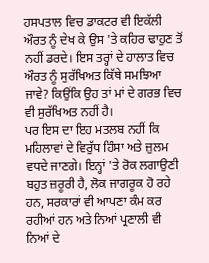ਹਸਪਤਾਲ ਵਿਚ ਡਾਕਟਰ ਵੀ ਇਕੱਲੀ ਔਰਤ ਨੂੰ ਦੇਖ ਕੇ ਉਸ 'ਤੇ ਕਹਿਰ ਢਾਹੁਣ ਤੋਂ ਨਹੀਂ ਡਰਦੇ। ਇਸ ਤਰ੍ਹਾਂ ਦੇ ਹਾਲਾਤ ਵਿਚ ਔਰਤ ਨੂੰ ਸੁਰੱਖਿਅਤ ਕਿੱਥੇ ਸਮਝਿਆ ਜਾਵੇ? ਕਿਉਂਕਿ ਉਹ ਤਾਂ ਮਾਂ ਦੇ ਗਰਭ ਵਿਚ ਵੀ ਸੁਰੱਖਿਅਤ ਨਹੀਂ ਹੈ।
ਪਰ ਇਸ ਦਾ ਇਹ ਮਤਲਬ ਨਹੀਂ ਕਿ ਮਹਿਲਾਵਾਂ ਦੇ ਵਿਰੁੱਧ ਹਿੰਸਾ ਅਤੇ ਜ਼ੁਲਮ ਵਧਦੇ ਜਾਣਗੇ। ਇਨ੍ਹਾਂ 'ਤੇ ਰੋਕ ਲਗਾਉਣੀ ਬਹੁਤ ਜ਼ਰੂਰੀ ਹੈ, ਲੋਕ ਜਾਗਰੂਕ ਹੋ ਰਹੇ ਹਨ, ਸਰਕਾਰਾਂ ਵੀ ਆਪਣਾ ਕੰਮ ਕਰ ਰਹੀਆਂ ਹਨ ਅਤੇ ਨਿਆਂ ਪ੍ਰਣਾਲੀ ਵੀ ਨਿਆਂ ਦੇ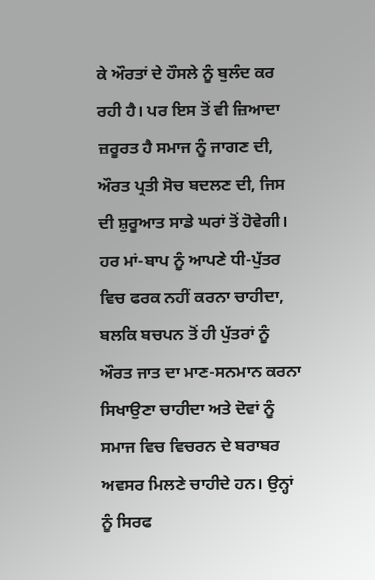ਕੇ ਔਰਤਾਂ ਦੇ ਹੌਸਲੇ ਨੂੰ ਬੁਲੰਦ ਕਰ ਰਹੀ ਹੈ। ਪਰ ਇਸ ਤੋਂ ਵੀ ਜ਼ਿਆਦਾ ਜ਼ਰੂਰਤ ਹੈ ਸਮਾਜ ਨੂੰ ਜਾਗਣ ਦੀ, ਔਰਤ ਪ੍ਰਤੀ ਸੋਚ ਬਦਲਣ ਦੀ, ਜਿਸ ਦੀ ਸ਼ੁਰੂਆਤ ਸਾਡੇ ਘਰਾਂ ਤੋਂ ਹੋਵੇਗੀ। ਹਰ ਮਾਂ-ਬਾਪ ਨੂੰ ਆਪਣੇ ਧੀ-ਪੁੱਤਰ ਵਿਚ ਫਰਕ ਨਹੀਂ ਕਰਨਾ ਚਾਹੀਦਾ, ਬਲਕਿ ਬਚਪਨ ਤੋਂ ਹੀ ਪੁੱਤਰਾਂ ਨੂੰ ਔਰਤ ਜਾਤ ਦਾ ਮਾਣ-ਸਨਮਾਨ ਕਰਨਾ ਸਿਖਾਉਣਾ ਚਾਹੀਦਾ ਅਤੇ ਦੋਵਾਂ ਨੂੰ ਸਮਾਜ ਵਿਚ ਵਿਚਰਨ ਦੇ ਬਰਾਬਰ ਅਵਸਰ ਮਿਲਣੇ ਚਾਹੀਦੇ ਹਨ। ਉਨ੍ਹਾਂ ਨੂੰ ਸਿਰਫ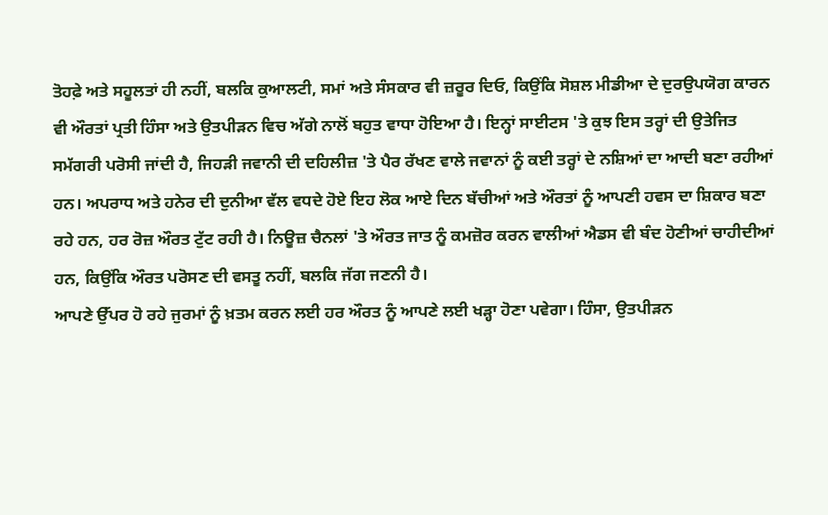ਤੋਹਫ਼ੇ ਅਤੇ ਸਹੂਲਤਾਂ ਹੀ ਨਹੀਂ, ਬਲਕਿ ਕੁਆਲਟੀ, ਸਮਾਂ ਅਤੇ ਸੰਸਕਾਰ ਵੀ ਜ਼ਰੂਰ ਦਿਓ, ਕਿਉਂਕਿ ਸੋਸ਼ਲ ਮੀਡੀਆ ਦੇ ਦੁਰਉਪਯੋਗ ਕਾਰਨ ਵੀ ਔਰਤਾਂ ਪ੍ਰਤੀ ਹਿੰਸਾ ਅਤੇ ਉਤਪੀੜਨ ਵਿਚ ਅੱਗੇ ਨਾਲੋਂ ਬਹੁਤ ਵਾਧਾ ਹੋਇਆ ਹੈ। ਇਨ੍ਹਾਂ ਸਾਈਟਸ 'ਤੇ ਕੁਝ ਇਸ ਤਰ੍ਹਾਂ ਦੀ ਉਤੇਜਿਤ ਸਮੱਗਰੀ ਪਰੋਸੀ ਜਾਂਦੀ ਹੈ, ਜਿਹੜੀ ਜਵਾਨੀ ਦੀ ਦਹਿਲੀਜ਼ 'ਤੇ ਪੈਰ ਰੱਖਣ ਵਾਲੇ ਜਵਾਨਾਂ ਨੂੰ ਕਈ ਤਰ੍ਹਾਂ ਦੇ ਨਸ਼ਿਆਂ ਦਾ ਆਦੀ ਬਣਾ ਰਹੀਆਂ ਹਨ। ਅਪਰਾਧ ਅਤੇ ਹਨੇਰ ਦੀ ਦੁਨੀਆ ਵੱਲ ਵਧਦੇ ਹੋਏ ਇਹ ਲੋਕ ਆਏ ਦਿਨ ਬੱਚੀਆਂ ਅਤੇ ਔਰਤਾਂ ਨੂੰ ਆਪਣੀ ਹਵਸ ਦਾ ਸ਼ਿਕਾਰ ਬਣਾ ਰਹੇ ਹਨ, ਹਰ ਰੋਜ਼ ਔਰਤ ਟੁੱਟ ਰਹੀ ਹੈ। ਨਿਊਜ਼ ਚੈਨਲਾਂ 'ਤੇ ਔਰਤ ਜਾਤ ਨੂੰ ਕਮਜ਼ੋਰ ਕਰਨ ਵਾਲੀਆਂ ਐਡਸ ਵੀ ਬੰਦ ਹੋਣੀਆਂ ਚਾਹੀਦੀਆਂ ਹਨ, ਕਿਉਂਕਿ ਔਰਤ ਪਰੋਸਣ ਦੀ ਵਸਤੂ ਨਹੀਂ, ਬਲਕਿ ਜੱਗ ਜਣਨੀ ਹੈ।
ਆਪਣੇ ਉੱਪਰ ਹੋ ਰਹੇ ਜੁਰਮਾਂ ਨੂੰ ਖ਼ਤਮ ਕਰਨ ਲਈ ਹਰ ਔਰਤ ਨੂੰ ਆਪਣੇ ਲਈ ਖੜ੍ਹਾ ਹੋਣਾ ਪਵੇਗਾ। ਹਿੰਸਾ, ਉਤਪੀੜਨ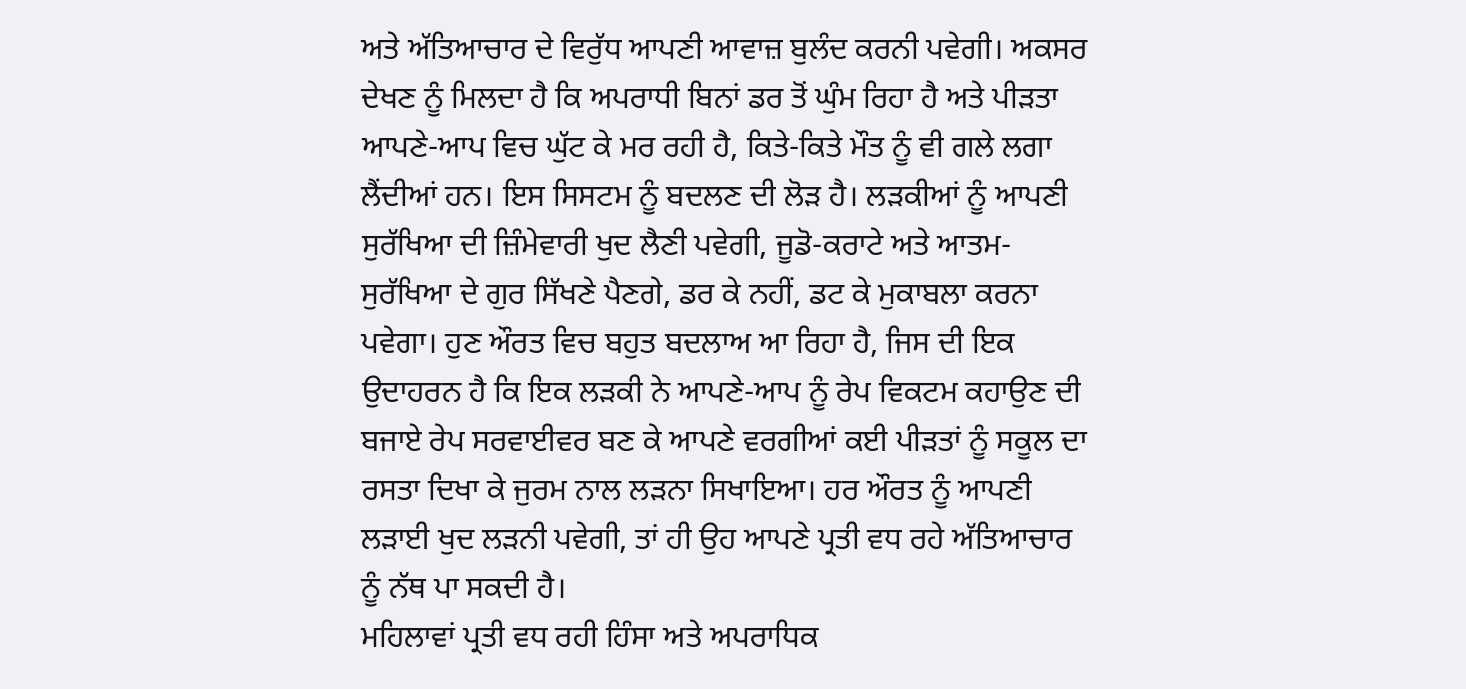ਅਤੇ ਅੱਤਿਆਚਾਰ ਦੇ ਵਿਰੁੱਧ ਆਪਣੀ ਆਵਾਜ਼ ਬੁਲੰਦ ਕਰਨੀ ਪਵੇਗੀ। ਅਕਸਰ ਦੇਖਣ ਨੂੰ ਮਿਲਦਾ ਹੈ ਕਿ ਅਪਰਾਧੀ ਬਿਨਾਂ ਡਰ ਤੋਂ ਘੁੰਮ ਰਿਹਾ ਹੈ ਅਤੇ ਪੀੜਤਾ ਆਪਣੇ-ਆਪ ਵਿਚ ਘੁੱਟ ਕੇ ਮਰ ਰਹੀ ਹੈ, ਕਿਤੇ-ਕਿਤੇ ਮੌਤ ਨੂੰ ਵੀ ਗਲੇ ਲਗਾ ਲੈਂਦੀਆਂ ਹਨ। ਇਸ ਸਿਸਟਮ ਨੂੰ ਬਦਲਣ ਦੀ ਲੋੜ ਹੈ। ਲੜਕੀਆਂ ਨੂੰ ਆਪਣੀ ਸੁਰੱਖਿਆ ਦੀ ਜ਼ਿੰਮੇਵਾਰੀ ਖੁਦ ਲੈਣੀ ਪਵੇਗੀ, ਜੂਡੋ-ਕਰਾਟੇ ਅਤੇ ਆਤਮ-ਸੁਰੱਖਿਆ ਦੇ ਗੁਰ ਸਿੱਖਣੇ ਪੈਣਗੇ, ਡਰ ਕੇ ਨਹੀਂ, ਡਟ ਕੇ ਮੁਕਾਬਲਾ ਕਰਨਾ ਪਵੇਗਾ। ਹੁਣ ਔਰਤ ਵਿਚ ਬਹੁਤ ਬਦਲਾਅ ਆ ਰਿਹਾ ਹੈ, ਜਿਸ ਦੀ ਇਕ ਉਦਾਹਰਨ ਹੈ ਕਿ ਇਕ ਲੜਕੀ ਨੇ ਆਪਣੇ-ਆਪ ਨੂੰ ਰੇਪ ਵਿਕਟਮ ਕਹਾਉਣ ਦੀ ਬਜਾਏ ਰੇਪ ਸਰਵਾਈਵਰ ਬਣ ਕੇ ਆਪਣੇ ਵਰਗੀਆਂ ਕਈ ਪੀੜਤਾਂ ਨੂੰ ਸਕੂਲ ਦਾ ਰਸਤਾ ਦਿਖਾ ਕੇ ਜੁਰਮ ਨਾਲ ਲੜਨਾ ਸਿਖਾਇਆ। ਹਰ ਔਰਤ ਨੂੰ ਆਪਣੀ ਲੜਾਈ ਖੁਦ ਲੜਨੀ ਪਵੇਗੀ, ਤਾਂ ਹੀ ਉਹ ਆਪਣੇ ਪ੍ਰਤੀ ਵਧ ਰਹੇ ਅੱਤਿਆਚਾਰ ਨੂੰ ਨੱਥ ਪਾ ਸਕਦੀ ਹੈ।
ਮਹਿਲਾਵਾਂ ਪ੍ਰਤੀ ਵਧ ਰਹੀ ਹਿੰਸਾ ਅਤੇ ਅਪਰਾਧਿਕ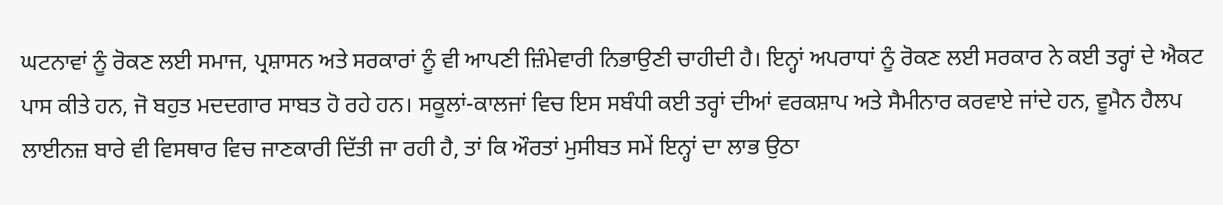ਘਟਨਾਵਾਂ ਨੂੰ ਰੋਕਣ ਲਈ ਸਮਾਜ, ਪ੍ਰਸ਼ਾਸਨ ਅਤੇ ਸਰਕਾਰਾਂ ਨੂੰ ਵੀ ਆਪਣੀ ਜ਼ਿੰਮੇਵਾਰੀ ਨਿਭਾਉਣੀ ਚਾਹੀਦੀ ਹੈ। ਇਨ੍ਹਾਂ ਅਪਰਾਧਾਂ ਨੂੰ ਰੋਕਣ ਲਈ ਸਰਕਾਰ ਨੇ ਕਈ ਤਰ੍ਹਾਂ ਦੇ ਐਕਟ ਪਾਸ ਕੀਤੇ ਹਨ, ਜੋ ਬਹੁਤ ਮਦਦਗਾਰ ਸਾਬਤ ਹੋ ਰਹੇ ਹਨ। ਸਕੂਲਾਂ-ਕਾਲਜਾਂ ਵਿਚ ਇਸ ਸਬੰਧੀ ਕਈ ਤਰ੍ਹਾਂ ਦੀਆਂ ਵਰਕਸ਼ਾਪ ਅਤੇ ਸੈਮੀਨਾਰ ਕਰਵਾਏ ਜਾਂਦੇ ਹਨ, ਵੂਮੈਨ ਹੈਲਪ ਲਾਈਨਜ਼ ਬਾਰੇ ਵੀ ਵਿਸਥਾਰ ਵਿਚ ਜਾਣਕਾਰੀ ਦਿੱਤੀ ਜਾ ਰਹੀ ਹੈ, ਤਾਂ ਕਿ ਔਰਤਾਂ ਮੁਸੀਬਤ ਸਮੇਂ ਇਨ੍ਹਾਂ ਦਾ ਲਾਭ ਉਠਾ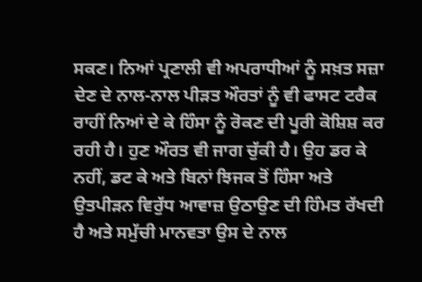ਸਕਣ। ਨਿਆਂ ਪ੍ਰਣਾਲੀ ਵੀ ਅਪਰਾਧੀਆਂ ਨੂੰ ਸਖ਼ਤ ਸਜ਼ਾ ਦੇਣ ਦੇ ਨਾਲ-ਨਾਲ ਪੀੜਤ ਔਰਤਾਂ ਨੂੰ ਵੀ ਫਾਸਟ ਟਰੈਕ ਰਾਹੀਂ ਨਿਆਂ ਦੇ ਕੇ ਹਿੰਸਾ ਨੂੰ ਰੋਕਣ ਦੀ ਪੂਰੀ ਕੋਸ਼ਿਸ਼ ਕਰ ਰਹੀ ਹੈ। ਹੁਣ ਔਰਤ ਵੀ ਜਾਗ ਚੁੱਕੀ ਹੈ। ਉਹ ਡਰ ਕੇ ਨਹੀਂ, ਡਟ ਕੇ ਅਤੇ ਬਿਨਾਂ ਝਿਜਕ ਤੋਂ ਹਿੰਸਾ ਅਤੇ ਉਤਪੀੜਨ ਵਿਰੁੱਧ ਆਵਾਜ਼ ਉਠਾਉਣ ਦੀ ਹਿੰਮਤ ਰੱਖਦੀ ਹੈ ਅਤੇ ਸਮੁੱਚੀ ਮਾਨਵਤਾ ਉਸ ਦੇ ਨਾਲ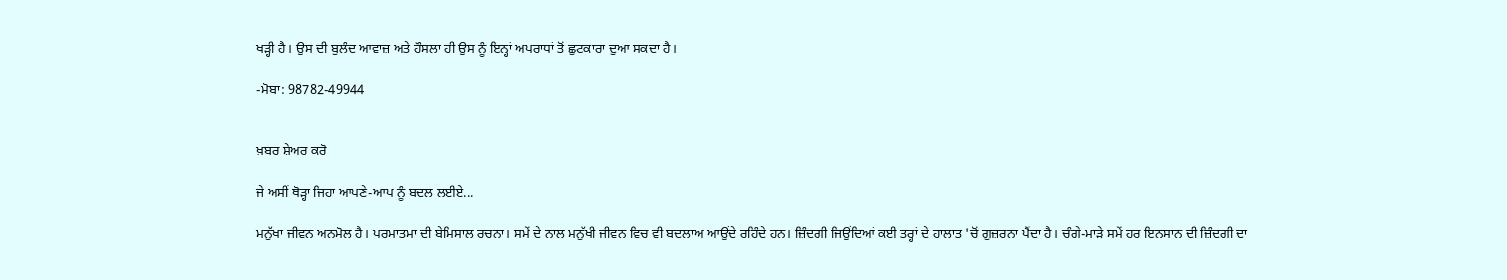ਖੜ੍ਹੀ ਹੈ। ਉਸ ਦੀ ਬੁਲੰਦ ਆਵਾਜ਼ ਅਤੇ ਹੌਸਲਾ ਹੀ ਉਸ ਨੂੰ ਇਨ੍ਹਾਂ ਅਪਰਾਧਾਂ ਤੋਂ ਛੁਟਕਾਰਾ ਦੁਆ ਸਕਦਾ ਹੈ।

-ਮੋਬਾ: 98782-49944


ਖ਼ਬਰ ਸ਼ੇਅਰ ਕਰੋ

ਜੇ ਅਸੀਂ ਥੋੜ੍ਹਾ ਜਿਹਾ ਆਪਣੇ-ਆਪ ਨੂੰ ਬਦਲ ਲਈਏ...

ਮਨੁੱਖਾ ਜੀਵਨ ਅਨਮੋਲ ਹੈ। ਪਰਮਾਤਮਾ ਦੀ ਬੇਮਿਸਾਲ ਰਚਨਾ। ਸਮੇਂ ਦੇ ਨਾਲ ਮਨੁੱਖੀ ਜੀਵਨ ਵਿਚ ਵੀ ਬਦਲਾਅ ਆਉਂਦੇ ਰਹਿੰਦੇ ਹਨ। ਜ਼ਿੰਦਗੀ ਜਿਉਂਦਿਆਂ ਕਈ ਤਰ੍ਹਾਂ ਦੇ ਹਾਲਾਤ 'ਚੋਂ ਗੁਜ਼ਰਨਾ ਪੈਂਦਾ ਹੈ। ਚੰਗੇ-ਮਾੜੇ ਸਮੇਂ ਹਰ ਇਨਸਾਨ ਦੀ ਜ਼ਿੰਦਗੀ ਦਾ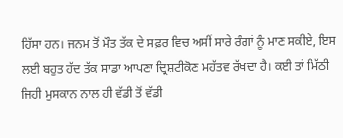ਹਿੱਸਾ ਹਨ। ਜਨਮ ਤੋਂ ਮੌਤ ਤੱਕ ਦੇ ਸਫ਼ਰ ਵਿਚ ਅਸੀਂ ਸਾਰੇ ਰੰਗਾਂ ਨੂੰ ਮਾਣ ਸਕੀਏ, ਇਸ ਲਈ ਬਹੁਤ ਹੱਦ ਤੱਕ ਸਾਡਾ ਆਪਣਾ ਦ੍ਰਿਸ਼ਟੀਕੋਣ ਮਹੱਤਵ ਰੱਖਦਾ ਹੈ। ਕਈ ਤਾਂ ਮਿੱਠੀ ਜਿਹੀ ਮੁਸਕਾਨ ਨਾਲ ਹੀ ਵੱਡੀ ਤੋਂ ਵੱਡੀ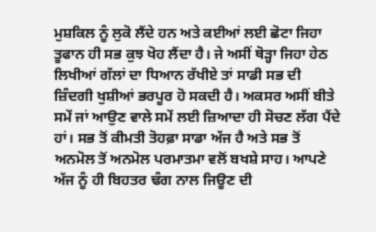ਮੁਸ਼ਕਿਲ ਨੂੰ ਲੁਕੋ ਲੈਂਦੇ ਹਨ ਅਤੇ ਕਈਆਂ ਲਈ ਛੋਟਾ ਜਿਹਾ ਤੂਫਾਨ ਹੀ ਸਭ ਕੁਝ ਖੋਹ ਲੈਂਦਾ ਹੈ। ਜੇ ਅਸੀਂ ਥੋੜ੍ਹਾ ਜਿਹਾ ਹੇਠ ਲਿਖੀਆਂ ਗੱਲਾਂ ਦਾ ਧਿਆਨ ਰੱਖੀਏ ਤਾਂ ਸਾਡੀ ਸਭ ਦੀ ਜ਼ਿੰਦਗੀ ਖੁਸ਼ੀਆਂ ਭਰਪੂਰ ਹੋ ਸਕਦੀ ਹੈ। ਅਕਸਰ ਅਸੀਂ ਬੀਤੇ ਸਮੇਂ ਜਾਂ ਆਉਣ ਵਾਲੇ ਸਮੇਂ ਲਈ ਜ਼ਿਆਦਾ ਹੀ ਸੋਚਣ ਲੱਗ ਪੈਂਦੇ ਹਾਂ। ਸਭ ਤੋਂ ਕੀਮਤੀ ਤੋਹਫ਼ਾ ਸਾਡਾ ਅੱਜ ਹੈ ਅਤੇ ਸਭ ਤੋਂ ਅਨਮੋਲ ਤੋਂ ਅਨਮੋਲ ਪਰਮਾਤਮਾ ਵਲੋਂ ਬਖਸ਼ੇ ਸਾਹ। ਆਪਣੇ ਅੱਜ ਨੂੰ ਹੀ ਬਿਹਤਰ ਢੰਗ ਨਾਲ ਜਿਊਣ ਦੀ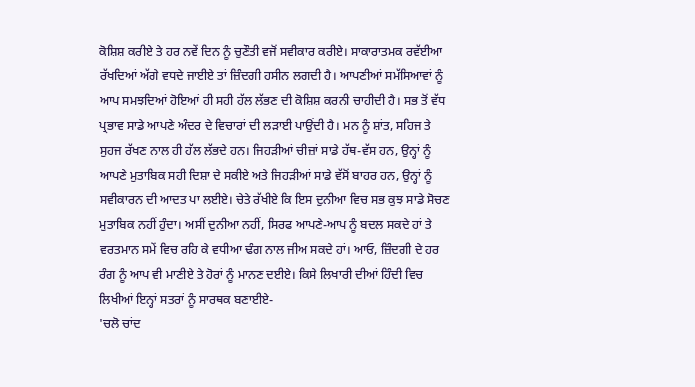ਕੋਸ਼ਿਸ਼ ਕਰੀਏ ਤੇ ਹਰ ਨਵੇਂ ਦਿਨ ਨੂੰ ਚੁਣੌਤੀ ਵਜੋਂ ਸਵੀਕਾਰ ਕਰੀਏ। ਸਾਕਾਰਾਤਮਕ ਰਵੱਈਆ ਰੱਖਦਿਆਂ ਅੱਗੇ ਵਧਦੇ ਜਾਈਏ ਤਾਂ ਜ਼ਿੰਦਗੀ ਹਸੀਨ ਲਗਦੀ ਹੈ। ਆਪਣੀਆਂ ਸਮੱਸਿਆਵਾਂ ਨੂੰ ਆਪ ਸਮਝਦਿਆਂ ਹੋਇਆਂ ਹੀ ਸਹੀ ਹੱਲ ਲੱਭਣ ਦੀ ਕੋਸ਼ਿਸ਼ ਕਰਨੀ ਚਾਹੀਦੀ ਹੈ। ਸਭ ਤੋਂ ਵੱਧ ਪ੍ਰਭਾਵ ਸਾਡੇ ਆਪਣੇ ਅੰਦਰ ਦੇ ਵਿਚਾਰਾਂ ਦੀ ਲੜਾਈ ਪਾਉਂਦੀ ਹੈ। ਮਨ ਨੂੰ ਸ਼ਾਂਤ, ਸਹਿਜ ਤੇ ਸੁਹਜ ਰੱਖਣ ਨਾਲ ਹੀ ਹੱਲ ਲੱਭਦੇ ਹਨ। ਜਿਹੜੀਆਂ ਚੀਜ਼ਾਂ ਸਾਡੇ ਹੱਥ-ਵੱਸ ਹਨ, ਉਨ੍ਹਾਂ ਨੂੰ ਆਪਣੇ ਮੁਤਾਬਿਕ ਸਹੀ ਦਿਸ਼ਾ ਦੇ ਸਕੀਏ ਅਤੇ ਜਿਹੜੀਆਂ ਸਾਡੇ ਵੱਸੋਂ ਬਾਹਰ ਹਨ, ਉਨ੍ਹਾਂ ਨੂੰ ਸਵੀਕਾਰਨ ਦੀ ਆਦਤ ਪਾ ਲਈਏ। ਚੇਤੇ ਰੱਖੀਏ ਕਿ ਇਸ ਦੁਨੀਆ ਵਿਚ ਸਭ ਕੁਝ ਸਾਡੇ ਸੋਚਣ ਮੁਤਾਬਿਕ ਨਹੀਂ ਹੁੰਦਾ। ਅਸੀਂ ਦੁਨੀਆ ਨਹੀਂ, ਸਿਰਫ ਆਪਣੇ-ਆਪ ਨੂੰ ਬਦਲ ਸਕਦੇ ਹਾਂ ਤੇ ਵਰਤਮਾਨ ਸਮੇਂ ਵਿਚ ਰਹਿ ਕੇ ਵਧੀਆ ਢੰਗ ਨਾਲ ਜੀਅ ਸਕਦੇ ਹਾਂ। ਆਓ, ਜ਼ਿੰਦਗੀ ਦੇ ਹਰ ਰੰਗ ਨੂੰ ਆਪ ਵੀ ਮਾਣੀਏ ਤੇ ਹੋਰਾਂ ਨੂੰ ਮਾਨਣ ਦਈਏ। ਕਿਸੇ ਲਿਖਾਰੀ ਦੀਆਂ ਹਿੰਦੀ ਵਿਚ ਲਿਖੀਆਂ ਇਨ੍ਹਾਂ ਸਤਰਾਂ ਨੂੰ ਸਾਰਥਕ ਬਣਾਈਏ-
'ਚਲੋ ਚਾਂਦ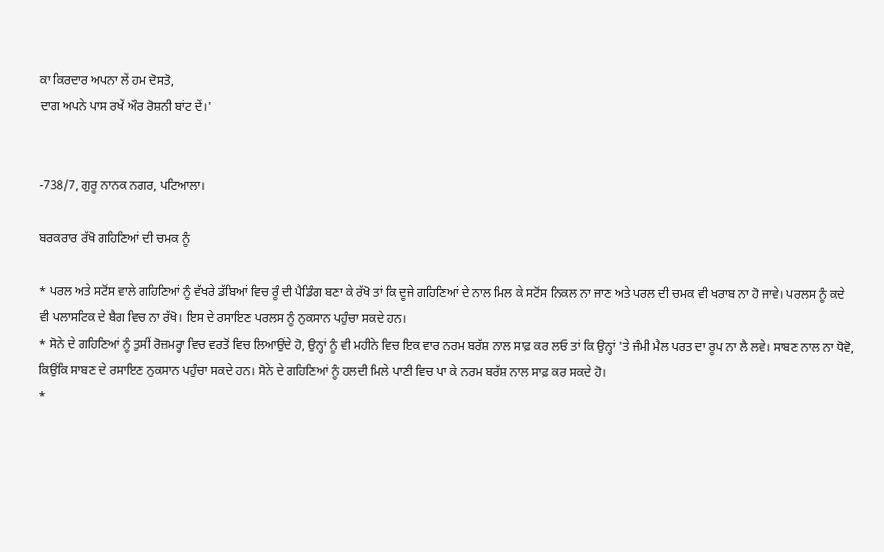ਕਾ ਕਿਰਦਾਰ ਅਪਨਾ ਲੇਂ ਹਮ ਦੋਸਤੋ,
ਦਾਗ ਅਪਨੇ ਪਾਸ ਰਖੇਂ ਔਰ ਰੋਸ਼ਨੀ ਬਾਂਟ ਦੇਂ।'


-738/7, ਗੁਰੂ ਨਾਨਕ ਨਗਰ, ਪਟਿਆਲਾ।

ਬਰਕਰਾਰ ਰੱਖੋ ਗਹਿਣਿਆਂ ਦੀ ਚਮਕ ਨੂੰ

* ਪਰਲ ਅਤੇ ਸਟੋਂਸ ਵਾਲੇ ਗਹਿਣਿਆਂ ਨੂੰ ਵੱਖਰੇ ਡੱਬਿਆਂ ਵਿਚ ਰੂੰ ਦੀ ਪੈਡਿੰਗ ਬਣਾ ਕੇ ਰੱਖੋ ਤਾਂ ਕਿ ਦੂਜੇ ਗਹਿਣਿਆਂ ਦੇ ਨਾਲ ਮਿਲ ਕੇ ਸਟੋਂਸ ਨਿਕਲ ਨਾ ਜਾਣ ਅਤੇ ਪਰਲ ਦੀ ਚਮਕ ਵੀ ਖਰਾਬ ਨਾ ਹੋ ਜਾਵੇ। ਪਰਲਸ ਨੂੰ ਕਦੇ ਵੀ ਪਲਾਸਟਿਕ ਦੇ ਬੈਗ ਵਿਚ ਨਾ ਰੱਖੋ। ਇਸ ਦੇ ਰਸਾਇਣ ਪਰਲਸ ਨੂੰ ਨੁਕਸਾਨ ਪਹੁੰਚਾ ਸਕਦੇ ਹਨ।
* ਸੋਨੇ ਦੇ ਗਹਿਣਿਆਂ ਨੂੰ ਤੁਸੀਂ ਰੋਜ਼ਮਰ੍ਹਾ ਵਿਚ ਵਰਤੋਂ ਵਿਚ ਲਿਆਉਂਦੇ ਹੋ, ਉਨ੍ਹਾਂ ਨੂੰ ਵੀ ਮਹੀਨੇ ਵਿਚ ਇਕ ਵਾਰ ਨਰਮ ਬਰੱਸ਼ ਨਾਲ ਸਾਫ਼ ਕਰ ਲਓ ਤਾਂ ਕਿ ਉਨ੍ਹਾਂ 'ਤੇ ਜੰਮੀ ਮੈਲ ਪਰਤ ਦਾ ਰੂਪ ਨਾ ਲੈ ਲਵੇ। ਸਾਬਣ ਨਾਲ ਨਾ ਧੋਵੋ, ਕਿਉਂਕਿ ਸਾਬਣ ਦੇ ਰਸਾਇਣ ਨੁਕਸਾਨ ਪਹੁੰਚਾ ਸਕਦੇ ਹਨ। ਸੋਨੇ ਦੇ ਗਹਿਣਿਆਂ ਨੂੰ ਹਲਦੀ ਮਿਲੇ ਪਾਣੀ ਵਿਚ ਪਾ ਕੇ ਨਰਮ ਬਰੱਸ਼ ਨਾਲ ਸਾਫ਼ ਕਰ ਸਕਦੇ ਹੋ।
*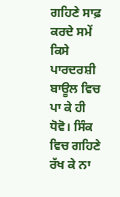ਗਹਿਣੇ ਸਾਫ਼ ਕਰਦੇ ਸਮੇਂ ਕਿਸੇ ਪਾਰਦਰਸ਼ੀ ਬਾਊਲ ਵਿਚ ਪਾ ਕੇ ਹੀ ਧੋਵੋ। ਸਿੰਕ ਵਿਚ ਗਹਿਣੇ ਰੱਖ ਕੇ ਨਾ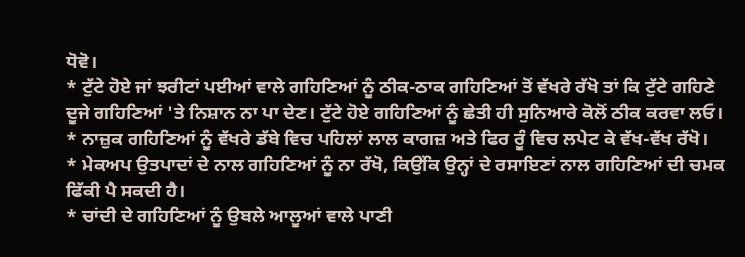ਧੋਵੋ।
* ਟੁੱਟੇ ਹੋਏ ਜਾਂ ਝਰੀਟਾਂ ਪਈਆਂ ਵਾਲੇ ਗਹਿਣਿਆਂ ਨੂੰ ਠੀਕ-ਠਾਕ ਗਹਿਣਿਆਂ ਤੋਂ ਵੱਖਰੇ ਰੱਖੋ ਤਾਂ ਕਿ ਟੁੱਟੇ ਗਹਿਣੇ ਦੂਜੇ ਗਹਿਣਿਆਂ 'ਤੇ ਨਿਸ਼ਾਨ ਨਾ ਪਾ ਦੇਣ। ਟੁੱਟੇ ਹੋਏ ਗਹਿਣਿਆਂ ਨੂੰ ਛੇਤੀ ਹੀ ਸੁਨਿਆਰੇ ਕੋਲੋਂ ਠੀਕ ਕਰਵਾ ਲਓ।
* ਨਾਜ਼ੁਕ ਗਹਿਣਿਆਂ ਨੂੰ ਵੱਖਰੇ ਡੱਬੇ ਵਿਚ ਪਹਿਲਾਂ ਲਾਲ ਕਾਗਜ਼ ਅਤੇ ਫਿਰ ਰੂੰ ਵਿਚ ਲਪੇਟ ਕੇ ਵੱਖ-ਵੱਖ ਰੱਖੋ।
* ਮੇਕਅਪ ਉਤਪਾਦਾਂ ਦੇ ਨਾਲ ਗਹਿਣਿਆਂ ਨੂੰ ਨਾ ਰੱਖੋ, ਕਿਉਂਕਿ ਉਨ੍ਹਾਂ ਦੇ ਰਸਾਇਣਾਂ ਨਾਲ ਗਹਿਣਿਆਂ ਦੀ ਚਮਕ ਫਿੱਕੀ ਪੈ ਸਕਦੀ ਹੈ।
* ਚਾਂਦੀ ਦੇ ਗਹਿਣਿਆਂ ਨੂੰ ਉਬਲੇ ਆਲੂਆਂ ਵਾਲੇ ਪਾਣੀ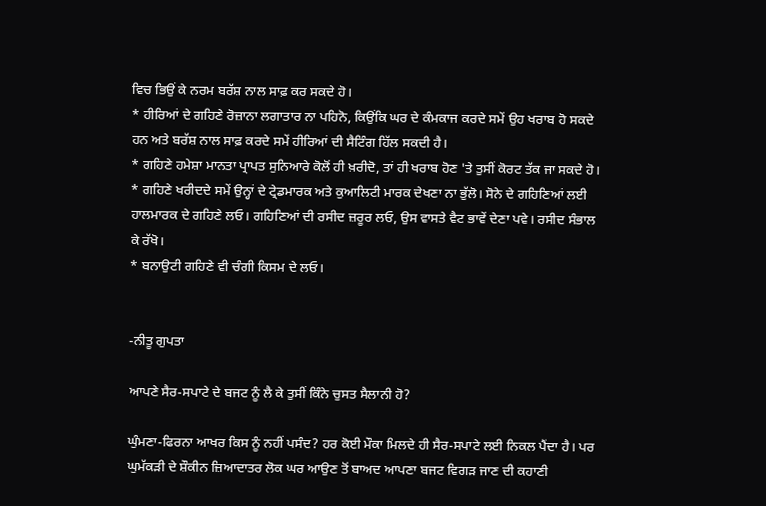ਵਿਚ ਭਿਉਂ ਕੇ ਨਰਮ ਬਰੱਸ਼ ਨਾਲ ਸਾਫ਼ ਕਰ ਸਕਦੇ ਹੋ।
* ਹੀਰਿਆਂ ਦੇ ਗਹਿਣੇ ਰੋਜ਼ਾਨਾ ਲਗਾਤਾਰ ਨਾ ਪਹਿਨੋ, ਕਿਉਂਕਿ ਘਰ ਦੇ ਕੰਮਕਾਜ ਕਰਦੇ ਸਮੇਂ ਉਹ ਖਰਾਬ ਹੋ ਸਕਦੇ ਹਨ ਅਤੇ ਬਰੱਸ਼ ਨਾਲ ਸਾਫ਼ ਕਰਦੇ ਸਮੇਂ ਹੀਰਿਆਂ ਦੀ ਸੈਟਿੰਗ ਹਿੱਲ ਸਕਦੀ ਹੈ।
* ਗਹਿਣੇ ਹਮੇਸ਼ਾ ਮਾਨਤਾ ਪ੍ਰਾਪਤ ਸੁਨਿਆਰੇ ਕੋਲੋਂ ਹੀ ਖ਼ਰੀਦੋ, ਤਾਂ ਹੀ ਖਰਾਬ ਹੋਣ 'ਤੇ ਤੁਸੀਂ ਕੋਰਟ ਤੱਕ ਜਾ ਸਕਦੇ ਹੋ।
* ਗਹਿਣੇ ਖਰੀਦਦੇ ਸਮੇਂ ਉਨ੍ਹਾਂ ਦੇ ਟ੍ਰੇਡਮਾਰਕ ਅਤੇ ਕੁਆਲਿਟੀ ਮਾਰਕ ਦੇਖਣਾ ਨਾ ਭੁੱਲੋ। ਸੋਨੇ ਦੇ ਗਹਿਣਿਆਂ ਲਈ ਹਾਲਮਾਰਕ ਦੇ ਗਹਿਣੇ ਲਓ। ਗਹਿਣਿਆਂ ਦੀ ਰਸੀਦ ਜ਼ਰੂਰ ਲਓ, ਉਸ ਵਾਸਤੇ ਵੈਟ ਭਾਵੇਂ ਦੇਣਾ ਪਵੇ। ਰਸੀਦ ਸੰਭਾਲ ਕੇ ਰੱਖੋ।
* ਬਨਾਉਟੀ ਗਹਿਣੇ ਵੀ ਚੰਗੀ ਕਿਸਮ ਦੇ ਲਓ।


-ਨੀਤੂ ਗੁਪਤਾ

ਆਪਣੇ ਸੈਰ-ਸਪਾਟੇ ਦੇ ਬਜਟ ਨੂੰ ਲੈ ਕੇ ਤੁਸੀਂ ਕਿੰਨੇ ਚੁਸਤ ਸੈਲਾਨੀ ਹੋ?

ਘੁੰਮਣਾ-ਫਿਰਨਾ ਆਖਰ ਕਿਸ ਨੂੰ ਨਹੀਂ ਪਸੰਦ? ਹਰ ਕੋਈ ਮੌਕਾ ਮਿਲਦੇ ਹੀ ਸੈਰ-ਸਪਾਟੇ ਲਈ ਨਿਕਲ ਪੈਂਦਾ ਹੈ। ਪਰ ਘੁਮੱਕੜੀ ਦੇ ਸ਼ੌਕੀਨ ਜ਼ਿਆਦਾਤਰ ਲੋਕ ਘਰ ਆਉਣ ਤੋਂ ਬਾਅਦ ਆਪਣਾ ਬਜਟ ਵਿਗੜ ਜਾਣ ਦੀ ਕਹਾਣੀ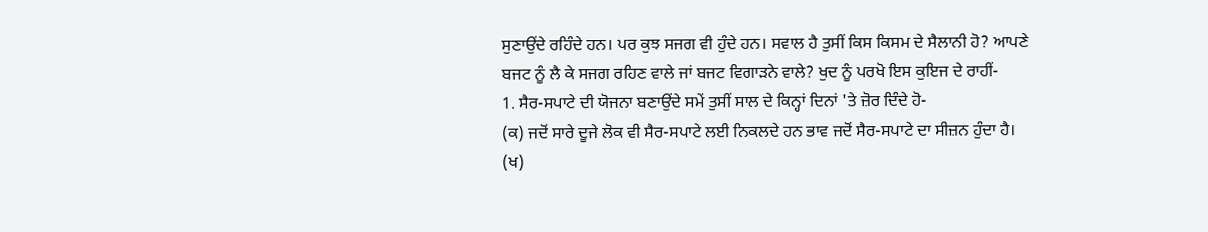ਸੁਣਾਉਂਦੇ ਰਹਿੰਦੇ ਹਨ। ਪਰ ਕੁਝ ਸਜਗ ਵੀ ਹੁੰਦੇ ਹਨ। ਸਵਾਲ ਹੈ ਤੁਸੀਂ ਕਿਸ ਕਿਸਮ ਦੇ ਸੈਲਾਨੀ ਹੋ? ਆਪਣੇ ਬਜਟ ਨੂੰ ਲੈ ਕੇ ਸਜਗ ਰਹਿਣ ਵਾਲੇ ਜਾਂ ਬਜਟ ਵਿਗਾੜਨੇ ਵਾਲੇ? ਖੁਦ ਨੂੰ ਪਰਖੋ ਇਸ ਕੁਇਜ ਦੇ ਰਾਹੀਂ-
1. ਸੈਰ-ਸਪਾਟੇ ਦੀ ਯੋਜਨਾ ਬਣਾਉਂਦੇ ਸਮੇਂ ਤੁਸੀਂ ਸਾਲ ਦੇ ਕਿਨ੍ਹਾਂ ਦਿਨਾਂ 'ਤੇ ਜ਼ੋਰ ਦਿੰਦੇ ਹੋ-
(ਕ) ਜਦੋਂ ਸਾਰੇ ਦੂਜੇ ਲੋਕ ਵੀ ਸੈਰ-ਸਪਾਟੇ ਲਈ ਨਿਕਲਦੇ ਹਨ ਭਾਵ ਜਦੋਂ ਸੈਰ-ਸਪਾਟੇ ਦਾ ਸੀਜ਼ਨ ਹੁੰਦਾ ਹੈ।
(ਖ)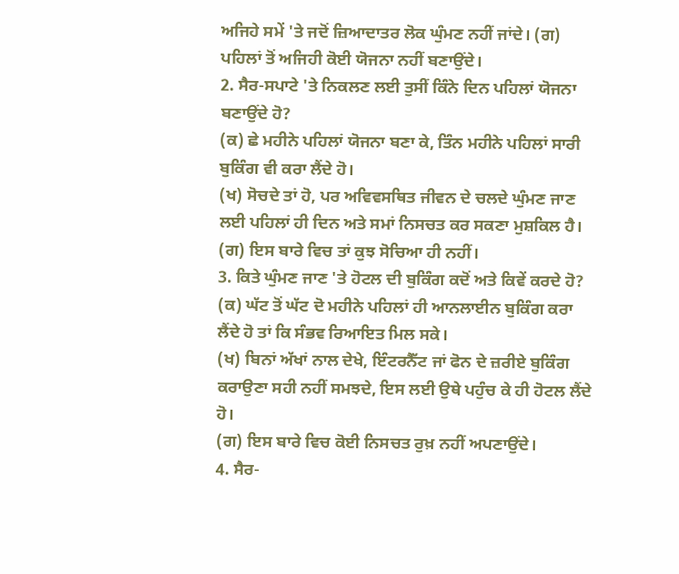ਅਜਿਹੇ ਸਮੇਂ 'ਤੇ ਜਦੋਂ ਜ਼ਿਆਦਾਤਰ ਲੋਕ ਘੁੰਮਣ ਨਹੀਂ ਜਾਂਦੇ। (ਗ) ਪਹਿਲਾਂ ਤੋਂ ਅਜਿਹੀ ਕੋਈ ਯੋਜਨਾ ਨਹੀਂ ਬਣਾਉਂਦੇ।
2. ਸੈਰ-ਸਪਾਟੇ 'ਤੇ ਨਿਕਲਣ ਲਈ ਤੁਸੀਂ ਕਿੰਨੇ ਦਿਨ ਪਹਿਲਾਂ ਯੋਜਨਾ ਬਣਾਉਂਦੇ ਹੋ?
(ਕ) ਛੇ ਮਹੀਨੇ ਪਹਿਲਾਂ ਯੋਜਨਾ ਬਣਾ ਕੇ, ਤਿੰਨ ਮਹੀਨੇ ਪਹਿਲਾਂ ਸਾਰੀ ਬੁਕਿੰਗ ਵੀ ਕਰਾ ਲੈਂਦੇ ਹੋ।
(ਖ) ਸੋਚਦੇ ਤਾਂ ਹੋ, ਪਰ ਅਵਿਵਸਥਿਤ ਜੀਵਨ ਦੇ ਚਲਦੇ ਘੁੰਮਣ ਜਾਣ ਲਈ ਪਹਿਲਾਂ ਹੀ ਦਿਨ ਅਤੇ ਸਮਾਂ ਨਿਸਚਤ ਕਰ ਸਕਣਾ ਮੁਸ਼ਕਿਲ ਹੈ।
(ਗ) ਇਸ ਬਾਰੇ ਵਿਚ ਤਾਂ ਕੁਝ ਸੋਚਿਆ ਹੀ ਨਹੀਂ।
3. ਕਿਤੇ ਘੁੰਮਣ ਜਾਣ 'ਤੇ ਹੋਟਲ ਦੀ ਬੁਕਿੰਗ ਕਦੋਂ ਅਤੇ ਕਿਵੇਂ ਕਰਦੇ ਹੋ?
(ਕ) ਘੱਟ ਤੋਂ ਘੱਟ ਦੋ ਮਹੀਨੇ ਪਹਿਲਾਂ ਹੀ ਆਨਲਾਈਨ ਬੁਕਿੰਗ ਕਰਾ ਲੈਂਦੇ ਹੋ ਤਾਂ ਕਿ ਸੰਭਵ ਰਿਆਇਤ ਮਿਲ ਸਕੇ।
(ਖ) ਬਿਨਾਂ ਅੱਖਾਂ ਨਾਲ ਦੇਖੇ, ਇੰਟਰਨੈੱਟ ਜਾਂ ਫੋਨ ਦੇ ਜ਼ਰੀਏ ਬੁਕਿੰਗ ਕਰਾਉਣਾ ਸਹੀ ਨਹੀਂ ਸਮਝਦੇ, ਇਸ ਲਈ ਉਥੇ ਪਹੁੰਚ ਕੇ ਹੀ ਹੋਟਲ ਲੈਂਦੇ ਹੋ।
(ਗ) ਇਸ ਬਾਰੇ ਵਿਚ ਕੋਈ ਨਿਸਚਤ ਰੁਖ਼ ਨਹੀਂ ਅਪਣਾਉਂਦੇ।
4. ਸੈਰ-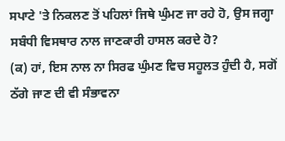ਸਪਾਟੇ 'ਤੇ ਨਿਕਲਣ ਤੋਂ ਪਹਿਲਾਂ ਜਿਥੇ ਘੁੰਮਣ ਜਾ ਰਹੇ ਹੋ, ਉਸ ਜਗ੍ਹਾ ਸਬੰਧੀ ਵਿਸਥਾਰ ਨਾਲ ਜਾਣਕਾਰੀ ਹਾਸਲ ਕਰਦੇ ਹੋ?
(ਕ) ਹਾਂ, ਇਸ ਨਾਲ ਨਾ ਸਿਰਫ ਘੁੰਮਣ ਵਿਚ ਸਹੂਲਤ ਹੁੰਦੀ ਹੈ, ਸਗੋਂ ਠੱਗੇ ਜਾਣ ਦੀ ਵੀ ਸੰਭਾਵਨਾ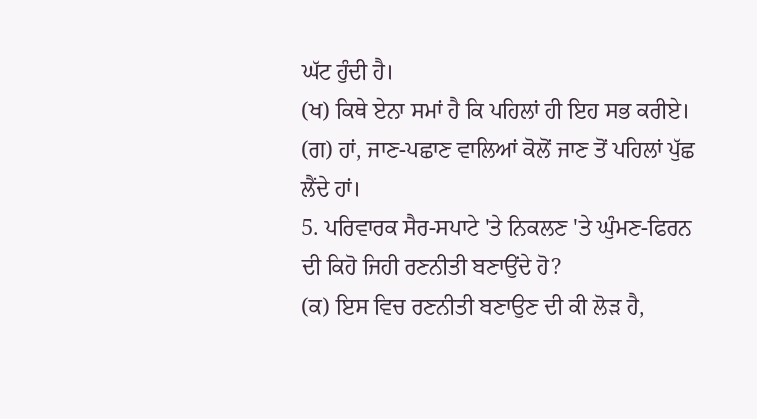ਘੱਟ ਹੁੰਦੀ ਹੈ।
(ਖ) ਕਿਥੇ ਏਨਾ ਸਮਾਂ ਹੈ ਕਿ ਪਹਿਲਾਂ ਹੀ ਇਹ ਸਭ ਕਰੀਏ।
(ਗ) ਹਾਂ, ਜਾਣ-ਪਛਾਣ ਵਾਲਿਆਂ ਕੋਲੋਂ ਜਾਣ ਤੋਂ ਪਹਿਲਾਂ ਪੁੱਛ ਲੈਂਦੇ ਹਾਂ।
5. ਪਰਿਵਾਰਕ ਸੈਰ-ਸਪਾਟੇ 'ਤੇ ਨਿਕਲਣ 'ਤੇ ਘੁੰਮਣ-ਫਿਰਨ ਦੀ ਕਿਹੋ ਜਿਹੀ ਰਣਨੀਤੀ ਬਣਾਉਂਦੇ ਹੋ?
(ਕ) ਇਸ ਵਿਚ ਰਣਨੀਤੀ ਬਣਾਉਣ ਦੀ ਕੀ ਲੋੜ ਹੈ,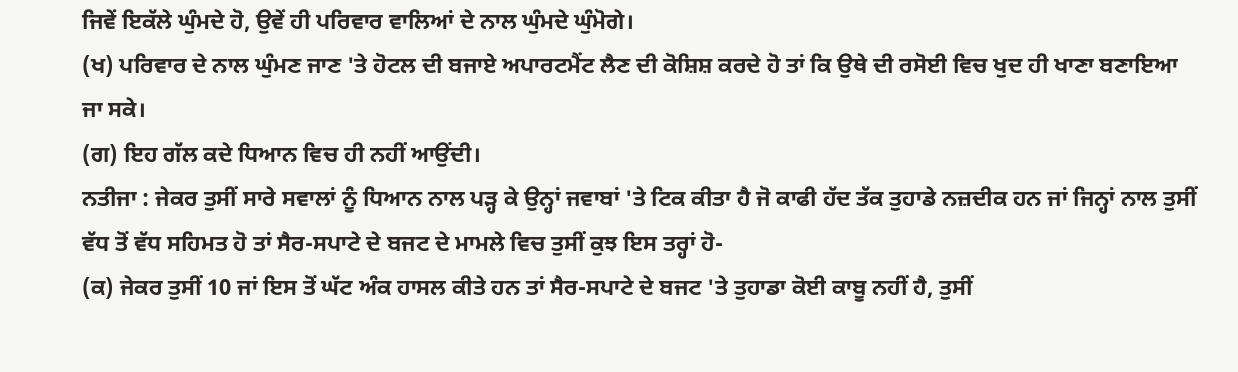ਜਿਵੇਂ ਇਕੱਲੇ ਘੁੰਮਦੇ ਹੋ, ਉਵੇਂ ਹੀ ਪਰਿਵਾਰ ਵਾਲਿਆਂ ਦੇ ਨਾਲ ਘੁੰਮਦੇ ਘੁੰਮੋਗੇ।
(ਖ) ਪਰਿਵਾਰ ਦੇ ਨਾਲ ਘੁੰਮਣ ਜਾਣ 'ਤੇ ਹੋਟਲ ਦੀ ਬਜਾਏ ਅਪਾਰਟਮੈਂਟ ਲੈਣ ਦੀ ਕੋਸ਼ਿਸ਼ ਕਰਦੇ ਹੋ ਤਾਂ ਕਿ ਉਥੇ ਦੀ ਰਸੋਈ ਵਿਚ ਖੁਦ ਹੀ ਖਾਣਾ ਬਣਾਇਆ ਜਾ ਸਕੇ।
(ਗ) ਇਹ ਗੱਲ ਕਦੇ ਧਿਆਨ ਵਿਚ ਹੀ ਨਹੀਂ ਆਉਂਦੀ।
ਨਤੀਜਾ : ਜੇਕਰ ਤੁਸੀਂ ਸਾਰੇ ਸਵਾਲਾਂ ਨੂੰ ਧਿਆਨ ਨਾਲ ਪੜ੍ਹ ਕੇ ਉਨ੍ਹਾਂ ਜਵਾਬਾਂ 'ਤੇ ਟਿਕ ਕੀਤਾ ਹੈ ਜੋ ਕਾਫੀ ਹੱਦ ਤੱਕ ਤੁਹਾਡੇ ਨਜ਼ਦੀਕ ਹਨ ਜਾਂ ਜਿਨ੍ਹਾਂ ਨਾਲ ਤੁਸੀਂ ਵੱਧ ਤੋਂ ਵੱਧ ਸਹਿਮਤ ਹੋ ਤਾਂ ਸੈਰ-ਸਪਾਟੇ ਦੇ ਬਜਟ ਦੇ ਮਾਮਲੇ ਵਿਚ ਤੁਸੀਂ ਕੁਝ ਇਸ ਤਰ੍ਹਾਂ ਹੋ-
(ਕ) ਜੇਕਰ ਤੁਸੀਂ 10 ਜਾਂ ਇਸ ਤੋਂ ਘੱਟ ਅੰਕ ਹਾਸਲ ਕੀਤੇ ਹਨ ਤਾਂ ਸੈਰ-ਸਪਾਟੇ ਦੇ ਬਜਟ 'ਤੇ ਤੁਹਾਡਾ ਕੋਈ ਕਾਬੂ ਨਹੀਂ ਹੈ, ਤੁਸੀਂ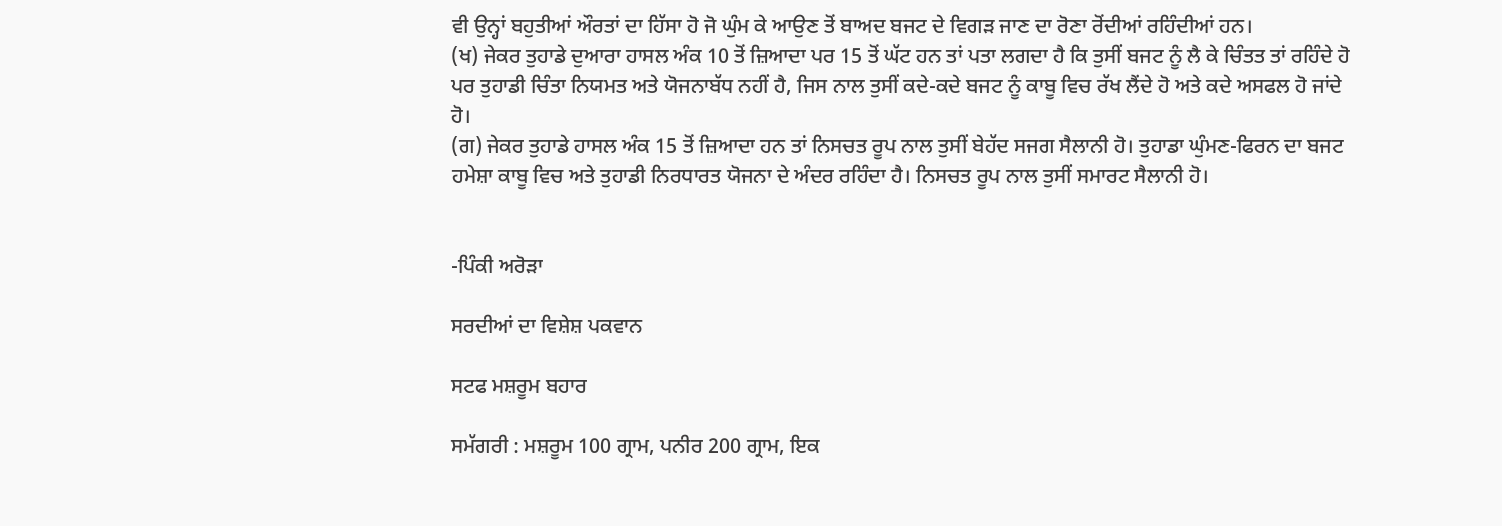ਵੀ ਉਨ੍ਹਾਂ ਬਹੁਤੀਆਂ ਔਰਤਾਂ ਦਾ ਹਿੱਸਾ ਹੋ ਜੋ ਘੁੰਮ ਕੇ ਆਉਣ ਤੋਂ ਬਾਅਦ ਬਜਟ ਦੇ ਵਿਗੜ ਜਾਣ ਦਾ ਰੋਣਾ ਰੋਂਦੀਆਂ ਰਹਿੰਦੀਆਂ ਹਨ।
(ਖ) ਜੇਕਰ ਤੁਹਾਡੇ ਦੁਆਰਾ ਹਾਸਲ ਅੰਕ 10 ਤੋਂ ਜ਼ਿਆਦਾ ਪਰ 15 ਤੋਂ ਘੱਟ ਹਨ ਤਾਂ ਪਤਾ ਲਗਦਾ ਹੈ ਕਿ ਤੁਸੀਂ ਬਜਟ ਨੂੰ ਲੈ ਕੇ ਚਿੰਤਤ ਤਾਂ ਰਹਿੰਦੇ ਹੋ ਪਰ ਤੁਹਾਡੀ ਚਿੰਤਾ ਨਿਯਮਤ ਅਤੇ ਯੋਜਨਾਬੱਧ ਨਹੀਂ ਹੈ, ਜਿਸ ਨਾਲ ਤੁਸੀਂ ਕਦੇ-ਕਦੇ ਬਜਟ ਨੂੰ ਕਾਬੂ ਵਿਚ ਰੱਖ ਲੈਂਦੇ ਹੋ ਅਤੇ ਕਦੇ ਅਸਫਲ ਹੋ ਜਾਂਦੇ ਹੋ।
(ਗ) ਜੇਕਰ ਤੁਹਾਡੇ ਹਾਸਲ ਅੰਕ 15 ਤੋਂ ਜ਼ਿਆਦਾ ਹਨ ਤਾਂ ਨਿਸਚਤ ਰੂਪ ਨਾਲ ਤੁਸੀਂ ਬੇਹੱਦ ਸਜਗ ਸੈਲਾਨੀ ਹੋ। ਤੁਹਾਡਾ ਘੁੰਮਣ-ਫਿਰਨ ਦਾ ਬਜਟ ਹਮੇਸ਼ਾ ਕਾਬੂ ਵਿਚ ਅਤੇ ਤੁਹਾਡੀ ਨਿਰਧਾਰਤ ਯੋਜਨਾ ਦੇ ਅੰਦਰ ਰਹਿੰਦਾ ਹੈ। ਨਿਸਚਤ ਰੂਪ ਨਾਲ ਤੁਸੀਂ ਸਮਾਰਟ ਸੈਲਾਨੀ ਹੋ।


-ਪਿੰਕੀ ਅਰੋੜਾ

ਸਰਦੀਆਂ ਦਾ ਵਿਸ਼ੇਸ਼ ਪਕਵਾਨ

ਸਟਫ ਮਸ਼ਰੂਮ ਬਹਾਰ

ਸਮੱਗਰੀ : ਮਸ਼ਰੂਮ 100 ਗ੍ਰਾਮ, ਪਨੀਰ 200 ਗ੍ਰਾਮ, ਇਕ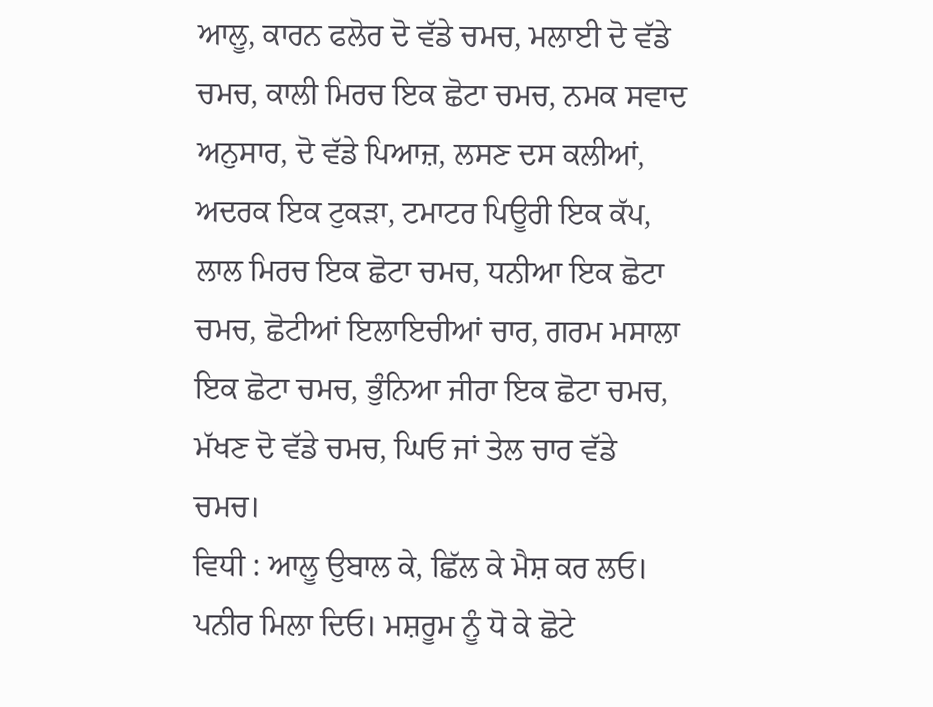ਆਲੂ, ਕਾਰਨ ਫਲੋਰ ਦੋ ਵੱਡੇ ਚਮਚ, ਮਲਾਈ ਦੋ ਵੱਡੇ ਚਮਚ, ਕਾਲੀ ਮਿਰਚ ਇਕ ਛੋਟਾ ਚਮਚ, ਨਮਕ ਸਵਾਦ ਅਨੁਸਾਰ, ਦੋ ਵੱਡੇ ਪਿਆਜ਼, ਲਸਣ ਦਸ ਕਲੀਆਂ, ਅਦਰਕ ਇਕ ਟੁਕੜਾ, ਟਮਾਟਰ ਪਿਊਰੀ ਇਕ ਕੱਪ, ਲਾਲ ਮਿਰਚ ਇਕ ਛੋਟਾ ਚਮਚ, ਧਨੀਆ ਇਕ ਛੋਟਾ ਚਮਚ, ਛੋਟੀਆਂ ਇਲਾਇਚੀਆਂ ਚਾਰ, ਗਰਮ ਮਸਾਲਾ ਇਕ ਛੋਟਾ ਚਮਚ, ਭੁੰਨਿਆ ਜੀਰਾ ਇਕ ਛੋਟਾ ਚਮਚ, ਮੱਖਣ ਦੋ ਵੱਡੇ ਚਮਚ, ਘਿਓ ਜਾਂ ਤੇਲ ਚਾਰ ਵੱਡੇ ਚਮਚ।
ਵਿਧੀ : ਆਲੂ ਉਬਾਲ ਕੇ, ਛਿੱਲ ਕੇ ਮੈਸ਼ ਕਰ ਲਓ। ਪਨੀਰ ਮਿਲਾ ਦਿਓ। ਮਸ਼ਰੂਮ ਨੂੰ ਧੋ ਕੇ ਛੋਟੇ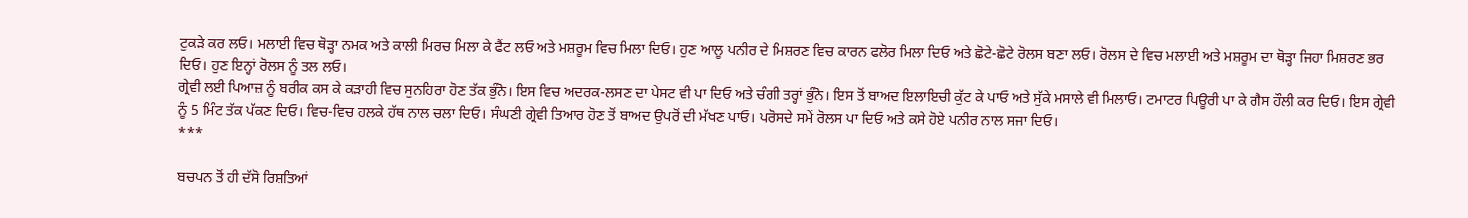ਟੁਕੜੇ ਕਰ ਲਓ। ਮਲਾਈ ਵਿਚ ਥੋੜ੍ਹਾ ਨਮਕ ਅਤੇ ਕਾਲੀ ਮਿਰਚ ਮਿਲਾ ਕੇ ਫੈਂਟ ਲਓ ਅਤੇ ਮਸ਼ਰੂਮ ਵਿਚ ਮਿਲਾ ਦਿਓ। ਹੁਣ ਆਲੂ ਪਨੀਰ ਦੇ ਮਿਸ਼ਰਣ ਵਿਚ ਕਾਰਨ ਫਲੋਰ ਮਿਲਾ ਦਿਓ ਅਤੇ ਛੋਟੇ-ਛੋਟੇ ਰੋਲਸ ਬਣਾ ਲਓ। ਰੋਲਸ ਦੇ ਵਿਚ ਮਲਾਈ ਅਤੇ ਮਸ਼ਰੂਮ ਦਾ ਥੋੜ੍ਹਾ ਜਿਹਾ ਮਿਸ਼ਰਣ ਭਰ ਦਿਓ। ਹੁਣ ਇਨ੍ਹਾਂ ਰੋਲਸ ਨੂੰ ਤਲ ਲਓ।
ਗ੍ਰੇਵੀ ਲਈ ਪਿਆਜ਼ ਨੂੰ ਬਰੀਕ ਕਸ ਕੇ ਕੜਾਹੀ ਵਿਚ ਸੁਨਹਿਰਾ ਹੋਣ ਤੱਕ ਭੁੰਨੋ। ਇਸ ਵਿਚ ਅਦਰਕ-ਲਸਣ ਦਾ ਪੇਸਟ ਵੀ ਪਾ ਦਿਓ ਅਤੇ ਚੰਗੀ ਤਰ੍ਹਾਂ ਭੁੰਨੋ। ਇਸ ਤੋਂ ਬਾਅਦ ਇਲਾਇਚੀ ਕੁੱਟ ਕੇ ਪਾਓ ਅਤੇ ਸੁੱਕੇ ਮਸਾਲੇ ਵੀ ਮਿਲਾਓ। ਟਮਾਟਰ ਪਿਊਰੀ ਪਾ ਕੇ ਗੈਸ ਹੌਲੀ ਕਰ ਦਿਓ। ਇਸ ਗ੍ਰੇਵੀ ਨੂੰ 5 ਮਿੰਟ ਤੱਕ ਪੱਕਣ ਦਿਓ। ਵਿਚ-ਵਿਚ ਹਲਕੇ ਹੱਥ ਨਾਲ ਚਲਾ ਦਿਓ। ਸੰਘਣੀ ਗ੍ਰੇਵੀ ਤਿਆਰ ਹੋਣ ਤੋਂ ਬਾਅਦ ਉਪਰੋਂ ਦੀ ਮੱਖਣ ਪਾਓ। ਪਰੋਸਦੇ ਸਮੇਂ ਰੋਲਸ ਪਾ ਦਿਓ ਅਤੇ ਕਸੇ ਹੋਏ ਪਨੀਰ ਨਾਲ ਸਜਾ ਦਿਓ।
***

ਬਚਪਨ ਤੋਂ ਹੀ ਦੱਸੋ ਰਿਸ਼ਤਿਆਂ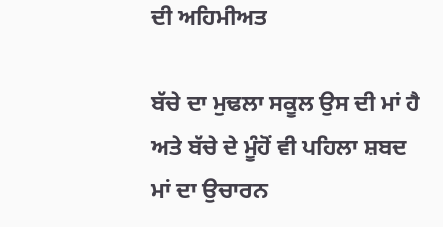ਦੀ ਅਹਿਮੀਅਤ

ਬੱਚੇ ਦਾ ਮੁਢਲਾ ਸਕੂਲ ਉਸ ਦੀ ਮਾਂ ਹੈ ਅਤੇ ਬੱਚੇ ਦੇ ਮੂੰਹੋਂ ਵੀ ਪਹਿਲਾ ਸ਼ਬਦ ਮਾਂ ਦਾ ਉਚਾਰਨ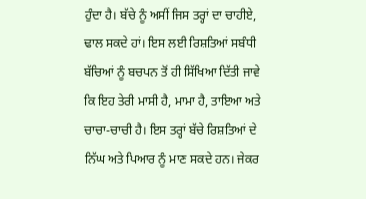ਹੁੰਦਾ ਹੈ। ਬੱਚੇ ਨੂੰ ਅਸੀਂ ਜਿਸ ਤਰ੍ਹਾਂ ਦਾ ਚਾਹੀਏ, ਢਾਲ ਸਕਦੇ ਹਾਂ। ਇਸ ਲਈ ਰਿਸ਼ਤਿਆਂ ਸਬੰਧੀ ਬੱਚਿਆਂ ਨੂੰ ਬਚਪਨ ਤੋਂ ਹੀ ਸਿੱਖਿਆ ਦਿੱਤੀ ਜਾਵੇ ਕਿ ਇਹ ਤੇਰੀ ਮਾਸੀ ਹੈ, ਮਾਮਾ ਹੈ, ਤਾਇਆ ਅਤੇ ਚਾਚਾ-ਚਾਚੀ ਹੈ। ਇਸ ਤਰ੍ਹਾਂ ਬੱਚੇ ਰਿਸ਼ਤਿਆਂ ਦੇ ਨਿੱਘ ਅਤੇ ਪਿਆਰ ਨੂੰ ਮਾਣ ਸਕਦੇ ਹਨ। ਜੇਕਰ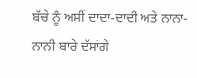ਬੱਚੇ ਨੂੰ ਅਸੀਂ ਦਾਦਾ-ਦਾਦੀ ਅਤੇ ਨਾਨਾ-ਨਾਨੀ ਬਾਰੇ ਦੱਸਾਂਗੇ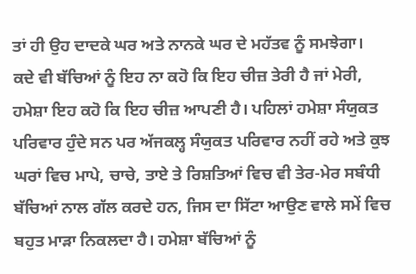ਤਾਂ ਹੀ ਉਹ ਦਾਦਕੇ ਘਰ ਅਤੇ ਨਾਨਕੇ ਘਰ ਦੇ ਮਹੱਤਵ ਨੂੰ ਸਮਝੇਗਾ।
ਕਦੇ ਵੀ ਬੱਚਿਆਂ ਨੂੰ ਇਹ ਨਾ ਕਹੋ ਕਿ ਇਹ ਚੀਜ਼ ਤੇਰੀ ਹੈ ਜਾਂ ਮੇਰੀ, ਹਮੇਸ਼ਾ ਇਹ ਕਹੋ ਕਿ ਇਹ ਚੀਜ਼ ਆਪਣੀ ਹੈ। ਪਹਿਲਾਂ ਹਮੇਸ਼ਾ ਸੰਯੁਕਤ ਪਰਿਵਾਰ ਹੁੰਦੇ ਸਨ ਪਰ ਅੱਜਕਲ੍ਹ ਸੰਯੁਕਤ ਪਰਿਵਾਰ ਨਹੀਂ ਰਹੇ ਅਤੇ ਕੁਝ ਘਰਾਂ ਵਿਚ ਮਾਪੇ, ਚਾਚੇ, ਤਾਏ ਤੇ ਰਿਸ਼ਤਿਆਂ ਵਿਚ ਵੀ ਤੇਰ-ਮੇਰ ਸਬੰਧੀ ਬੱਚਿਆਂ ਨਾਲ ਗੱਲ ਕਰਦੇ ਹਨ, ਜਿਸ ਦਾ ਸਿੱਟਾ ਆਉਣ ਵਾਲੇ ਸਮੇਂ ਵਿਚ ਬਹੁਤ ਮਾੜਾ ਨਿਕਲਦਾ ਹੈ। ਹਮੇਸ਼ਾ ਬੱਚਿਆਂ ਨੂੰ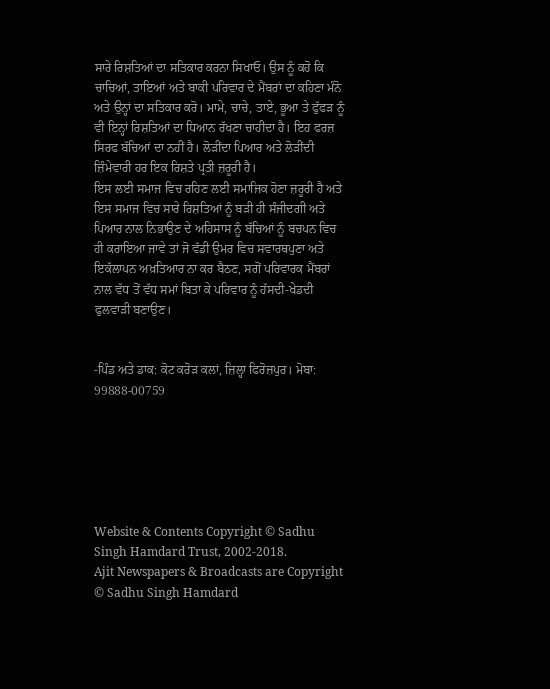ਸਾਰੇ ਰਿਸ਼ਤਿਆਂ ਦਾ ਸਤਿਕਾਰ ਕਰਨਾ ਸਿਖਾਓ। ਉਸ ਨੂੰ ਕਹੋ ਕਿ ਚਾਚਿਆਂ, ਤਾਇਆਂ ਅਤੇ ਬਾਕੀ ਪਰਿਵਾਰ ਦੇ ਮੈਂਬਰਾਂ ਦਾ ਕਹਿਣਾ ਮੰਨੋ ਅਤੇ ਉਨ੍ਹਾਂ ਦਾ ਸਤਿਕਾਰ ਕਰੋ। ਮਾਮੇ, ਚਾਚੇ, ਤਾਏ, ਭੂਆ ਤੇ ਫੁੱਫੜ ਨੂੰ ਵੀ ਇਨ੍ਹਾਂ ਰਿਸ਼ਤਿਆਂ ਦਾ ਧਿਆਨ ਰੱਖਣਾ ਚਾਹੀਦਾ ਹੈ। ਇਹ ਫਰਜ਼ ਸਿਰਫ ਬੱਚਿਆਂ ਦਾ ਨਹੀਂ ਹੈ। ਲੋੜੀਂਦਾ ਪਿਆਰ ਅਤੇ ਲੋੜੀਂਦੀ ਜ਼ਿੰਮੇਵਾਰੀ ਹਰ ਇਕ ਰਿਸ਼ਤੇ ਪ੍ਰਤੀ ਜ਼ਰੂਰੀ ਹੈ।
ਇਸ ਲਈ ਸਮਾਜ ਵਿਚ ਰਹਿਣ ਲਈ ਸਮਾਜਿਕ ਹੋਣਾ ਜ਼ਰੂਰੀ ਹੈ ਅਤੇ ਇਸ ਸਮਾਜ ਵਿਚ ਸਾਰੇ ਰਿਸ਼ਤਿਆਂ ਨੂੰ ਬੜੀ ਹੀ ਸੰਜੀਦਗੀ ਅਤੇ ਪਿਆਰ ਨਾਲ ਨਿਭਾਉਣ ਦੇ ਅਹਿਸਾਸ ਨੂੰ ਬੱਚਿਆਂ ਨੂੰ ਬਚਪਨ ਵਿਚ ਹੀ ਕਰਾਇਆ ਜਾਵੇ ਤਾਂ ਜੋ ਵੱਡੀ ਉਮਰ ਵਿਚ ਸਵਾਰਥਪੁਣਾ ਅਤੇ ਇਕੱਲਾਪਨ ਅਖ਼ਤਿਆਰ ਨਾ ਕਰ ਬੈਠਣ, ਸਗੋਂ ਪਰਿਵਾਰਕ ਮੈਂਬਰਾਂ ਨਾਲ ਵੱਧ ਤੋਂ ਵੱਧ ਸਮਾਂ ਬਿਤਾ ਕੇ ਪਰਿਵਾਰ ਨੂੰ ਹੱਸਦੀ-ਖੇਡਦੀ ਫੁਲਵਾੜੀ ਬਣਾਉਣ।


-ਪਿੰਡ ਅਤੇ ਡਾਕ: ਕੋਟ ਕਰੋੜ ਕਲਾਂ, ਜ਼ਿਲ੍ਹਾ ਫਿਰੋਜ਼ਪੁਰ। ਮੋਬਾ: 99888-00759






Website & Contents Copyright © Sadhu Singh Hamdard Trust, 2002-2018.
Ajit Newspapers & Broadcasts are Copyright © Sadhu Singh Hamdard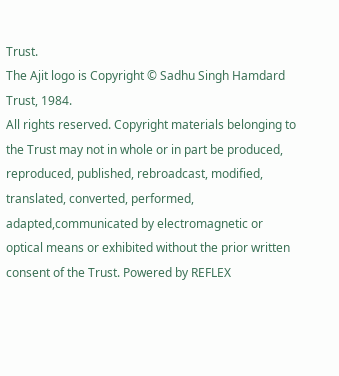Trust.
The Ajit logo is Copyright © Sadhu Singh Hamdard Trust, 1984.
All rights reserved. Copyright materials belonging to the Trust may not in whole or in part be produced, reproduced, published, rebroadcast, modified, translated, converted, performed, adapted,communicated by electromagnetic or optical means or exhibited without the prior written consent of the Trust. Powered by REFLEX